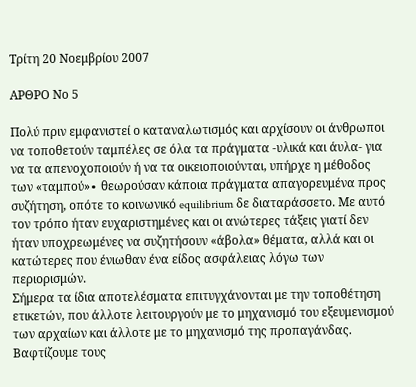Τρίτη 20 Νοεμβρίου 2007

ΑΡΘΡΟ Νο 5

Πολύ πριν εμφανιστεί ο καταναλωτισμός και αρχίσουν οι άνθρωποι να τοποθετούν ταμπέλες σε όλα τα πράγματα -υλικά και άυλα- για να τα απενοχοποιούν ή να τα οικειοποιούνται, υπήρχε η μέθοδος των «ταμπού»∙ θεωρούσαν κάποια πράγματα απαγορευμένα προς συζήτηση, οπότε το κοινωνικό equilibrium δε διαταράσσετο. Με αυτό τον τρόπο ήταν ευχαριστημένες και οι ανώτερες τάξεις γιατί δεν ήταν υποχρεωμένες να συζητήσουν «άβολα» θέματα, αλλά και οι κατώτερες που ένιωθαν ένα είδος ασφάλειας λόγω των περιορισμών.
Σήμερα τα ίδια αποτελέσματα επιτυγχάνονται με την τοποθέτηση ετικετών, που άλλοτε λειτουργούν με το μηχανισμό του εξευμενισμού των αρχαίων και άλλοτε με το μηχανισμό της προπαγάνδας. Βαφτίζουμε τους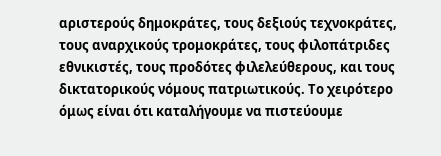αριστερούς δημοκράτες, τους δεξιούς τεχνοκράτες, τους αναρχικούς τρομοκράτες, τους φιλοπάτριδες εθνικιστές, τους προδότες φιλελεύθερους, και τους δικτατορικούς νόμους πατριωτικούς. Το χειρότερο όμως είναι ότι καταλήγουμε να πιστεύουμε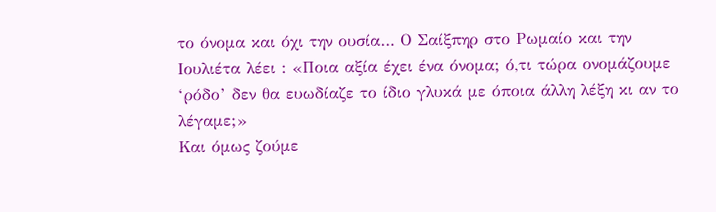το όνομα και όχι την ουσία… Ο Σαίξπηρ στο Ρωμαίο και την Ιουλιέτα λέει : «Ποια αξία έχει ένα όνομα; ό,τι τώρα ονομάζουμε ‘ρόδο’ δεν θα ευωδίαζε το ίδιο γλυκά με όποια άλλη λέξη κι αν το λέγαμε;»
Και όμως ζούμε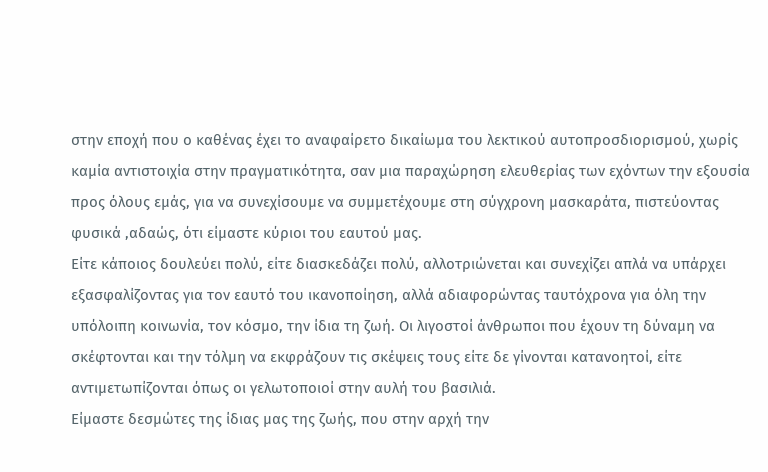στην εποχή που ο καθένας έχει το αναφαίρετο δικαίωμα του λεκτικού αυτοπροσδιορισμού, χωρίς καμία αντιστοιχία στην πραγματικότητα, σαν μια παραχώρηση ελευθερίας των εχόντων την εξουσία προς όλους εμάς, για να συνεχίσουμε να συμμετέχουμε στη σύγχρονη μασκαράτα, πιστεύοντας φυσικά ,αδαώς, ότι είμαστε κύριοι του εαυτού μας.
Είτε κάποιος δουλεύει πολύ, είτε διασκεδάζει πολύ, αλλοτριώνεται και συνεχίζει απλά να υπάρχει εξασφαλίζοντας για τον εαυτό του ικανοποίηση, αλλά αδιαφορώντας ταυτόχρονα για όλη την υπόλοιπη κοινωνία, τον κόσμο, την ίδια τη ζωή. Οι λιγοστοί άνθρωποι που έχουν τη δύναμη να σκέφτονται και την τόλμη να εκφράζουν τις σκέψεις τους είτε δε γίνονται κατανοητοί, είτε αντιμετωπίζονται όπως οι γελωτοποιοί στην αυλή του βασιλιά.
Είμαστε δεσμώτες της ίδιας μας της ζωής, που στην αρχή την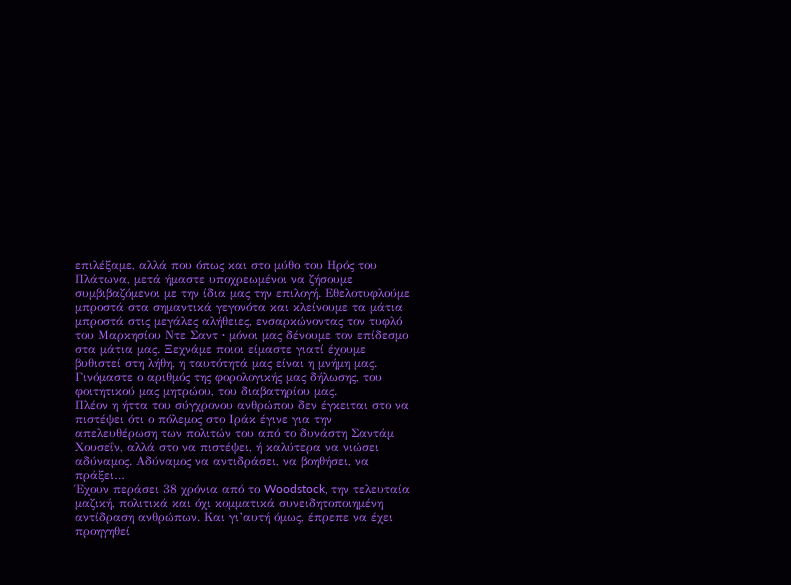επιλέξαμε, αλλά που όπως και στο μύθο του Ηρός του Πλάτωνα, μετά ήμαστε υποχρεωμένοι να ζήσουμε συμβιβαζόμενοι με την ίδια μας την επιλογή. Εθελοτυφλούμε μπροστά στα σημαντικά γεγονότα και κλείνουμε τα μάτια μπροστά στις μεγάλες αλήθειες, ενσαρκώνοντας τον τυφλό του Μαρκησίου Ντε Σαντ ∙ μόνοι μας δένουμε τον επίδεσμο στα μάτια μας. Ξεχνάμε ποιοι είμαστε γιατί έχουμε βυθιστεί στη λήθη, η ταυτότητά μας είναι η μνήμη μας. Γινόμαστε ο αριθμός της φορολογικής μας δήλωσης, του φοιτητικού μας μητρώου, του διαβατηρίου μας.
Πλέον η ήττα του σύγχρονου ανθρώπου δεν έγκειται στο να πιστέψει ότι ο πόλεμος στο Ιράκ έγινε για την απελευθέρωση των πολιτών του από το δυνάστη Σαντάμ Χουσεΐν, αλλά στο να πιστέψει, ή καλύτερα να νιώσει αδύναμος. Αδύναμος να αντιδράσει, να βοηθήσει, να πράξει…
Έχουν περάσει 38 χρόνια από το Woodstock, την τελευταία μαζική, πολιτικά και όχι κομματικά συνειδητοποιημένη αντίδραση ανθρώπων. Και γι’αυτή όμως, έπρεπε να έχει προηγηθεί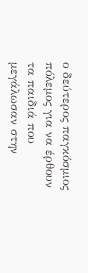ο δεύτερος παγκόσμιος πόλεμος για να έρθουν τα παιδιά που μεγάλωσαν στην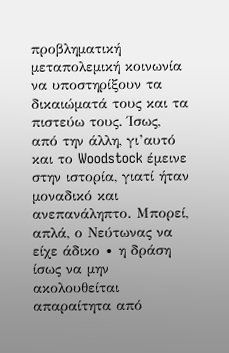προβληματική μεταπολεμική κοινωνία να υποστηρίξουν τα δικαιώματά τους και τα πιστεύω τους. Ίσως, από την άλλη, γι’αυτό και το Woodstock έμεινε στην ιστορία, γιατί ήταν μοναδικό και ανεπανάληπτο. Μπορεί, απλά, ο Νεύτωνας να είχε άδικο ∙ η δράση ίσως να μην ακολουθείται απαραίτητα από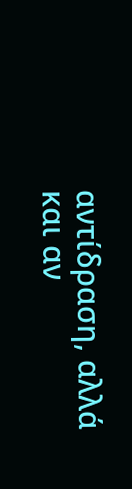αντίδραση, αλλά και αν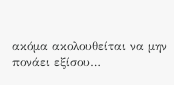ακόμα ακολουθείται να μην πονάει εξίσου…